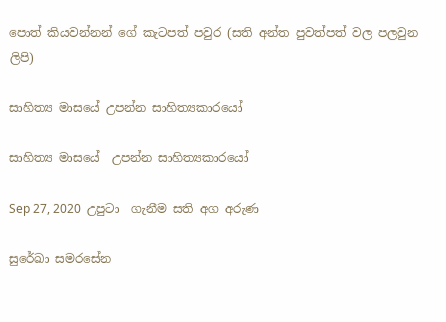පොත් කියවන්නන් ගේ කැටපත් පවුර (සති අන්ත පුවත්පත් වල පලවුන ලිපි)

සාහිත්‍ය මාසයේ උපන්න සාහිත්‍යකාරයෝ

සාහිත්‍ය මාසයේ  උපන්න සාහිත්‍යකාරයෝ

Sep 27, 2020  උපුටා  ගැනීම සති අග අරුණ

සුරේඛා සමරසේන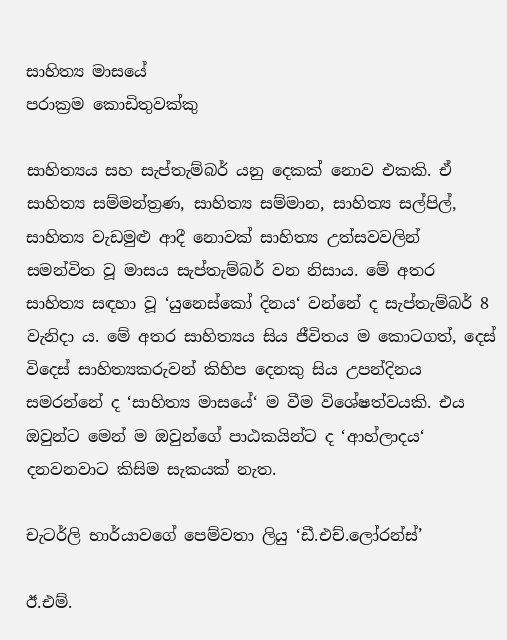සාහිත්‍ය මාසයේ
පරාක්‍රම කොඩිතුවක්කු

සාහිත්‍යය සහ සැප්තැම්බර් යනු දෙකක් නොව එකකි. ඒ සාහිත්‍ය සම්මන්ත්‍රණ, සාහිත්‍ය සම්මාන, සාහිත්‍ය සල්පිල්, සාහිත්‍ය වැඩමුළු ආදී නොවක් සාහිත්‍ය උත්සවවලින් සමන්විත වූ මාසය සැප්තැම්බර් වන නිසාය. මේ අතර සාහිත්‍ය සඳහා වූ ‘යුනෙස්කෝ දිනය‘ වන්නේ ද සැප්තැම්බර් 8 වැනිදා ය. මේ අතර සාහිත්‍යය සිය ජීවිතය ම කොටගත්, දෙස් විදෙස් සාහිත්‍යකරුවන් කිහිප දෙනකු සිය උපන්දිනය සමරන්නේ ද ‘සාහිත්‍ය මාසයේ‘ ම වීම විශේෂත්වයකි. එය ඔවුන්ට මෙන් ම ඔවුන්ගේ පාඨකයින්ට ද ‘ආහ්ලාදය‘ දනවනවාට කිසිම සැකයක් නැත.

චැටර්ලි භාර්යාවගේ පෙම්වතා ලියු ‘ඩී.එච්.ලෝරන්ස්’

ඊ.එම්.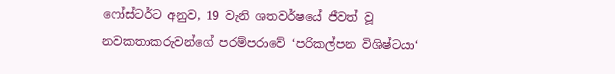ෆෝස්ටර්ට අනුව, 19 වැනි ශතවර්ෂයේ ජීවත් වූ නවකතාකරුවන්ගේ පරම්පරාවේ ‘පරිකල්පන විශිෂ්ටයා‘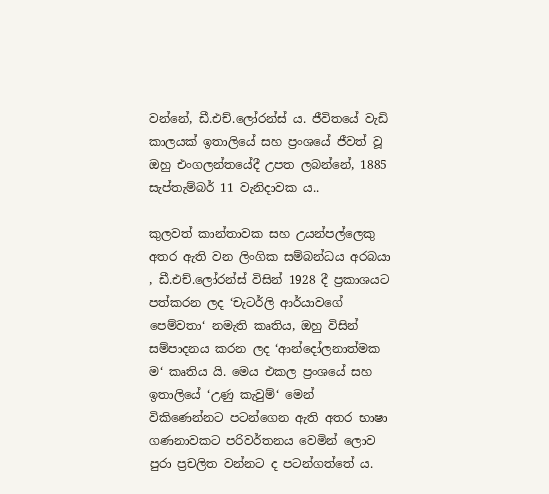වන්නේ, ඩී.එච්.ලෝරන්ස් ය. ජීවිතයේ වැඩි කාලයක් ඉතාලියේ සහ ප්‍රංශයේ ජීවත් වූ ඔහු එංගලන්තයේදී උපත ලබන්නේ, 1885 සැප්තැම්බර් 11 වැනිදාවක ය..

කුලවත් කාන්තාවක සහ උයන්පල්ලෙකු අතර ඇති වන ලිංගික සම්බන්ධය අරබයා , ඩී.එච්.ලෝරන්ස් විසින් 1928 දී ප්‍රකාශයට පත්කරන ලද ‘චැටර්ලි ආර්යාවගේ පෙම්වතා‘ නමැති කෘතිය, ඔහු විසින් සම්පාදනය කරන ලද ‘ආන්දෝලනාත්මක ම‘ කෘතිය යි. මෙය එකල ප්‍රංශයේ සහ ඉතාලියේ ‘උණු කැවුම්‘ මෙන් විකිණෙන්නට පටන්ගෙන ඇති අතර භාෂා ගණනාවකට පරිවර්තනය වෙමින් ලොව පුරා ප්‍රචලිත වන්නට ද පටන්ගත්තේ ය.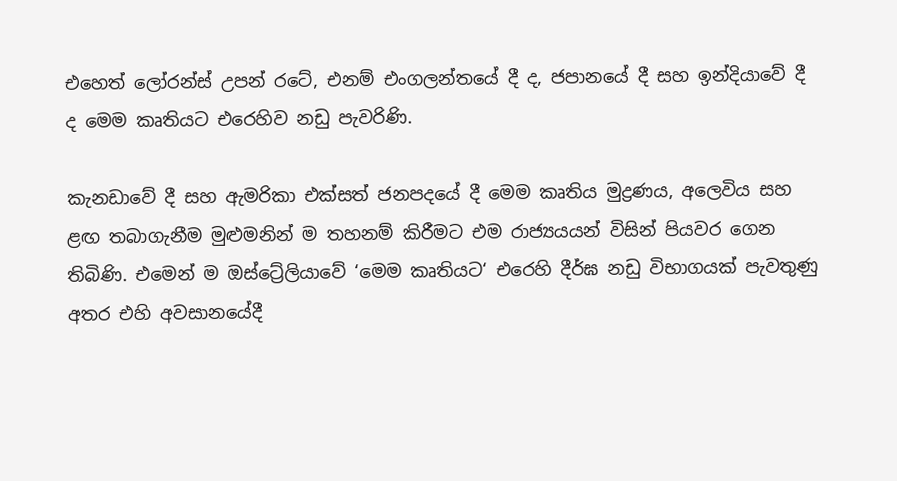එහෙත් ලෝරන්ස් උපන් රටේ, එනම් එංගලන්තයේ දී ද, ජපානයේ දී සහ ඉන්දියාවේ දී ද මෙම කෘතියට එරෙහිව නඩු පැවරිණි.

කැනඩාවේ දී සහ ඇමරිකා එක්සත් ජනපදයේ දී මෙම කෘතිය මුද්‍රණය, අලෙවිය සහ ළඟ තබාගැනීම මුළුමනින් ම තහනම් කිරීමට එම රාජ්‍යයයන් විසින් පියවර ගෙන තිබිණි. එමෙන් ම ඔස්ට්‍රේලියාවේ ‘මෙම කෘතියට‘ එරෙහි දීර්ඝ නඩු විභාගයක් පැවතුණු අතර එහි අවසානයේදී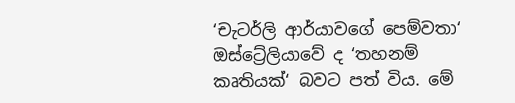‘චැටර්ලි ආර්යාවගේ පෙම්වතා‘ ඔස්ට්‍රේලියාවේ ද ‘තහනම් කෘතියක්‘ බවට පත් විය. මේ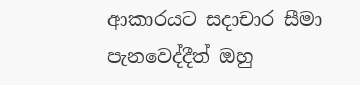ආකාරයට සදාචාර සීමා පැනවෙද්දීත් ඔහු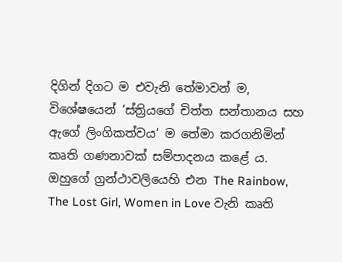දිගින් දිගට ම එවැනි තේමාවන් ම, විශේෂයෙන් ‘ස්ත්‍රියගේ චිත්ත සන්තානය සහ ඇගේ ලිංගිකත්වය‘ ම තේමා කරගනිමින් කෘති ගණනාවක් සම්පාදනය කළේ ය. ඔහුගේ ග්‍රන්ථාවලියෙහි එන The Rainbow, The Lost Girl, Women in Love වැනි කෘති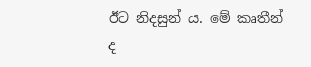ඊට නිදසුන් ය. මේ කෘතීන් ද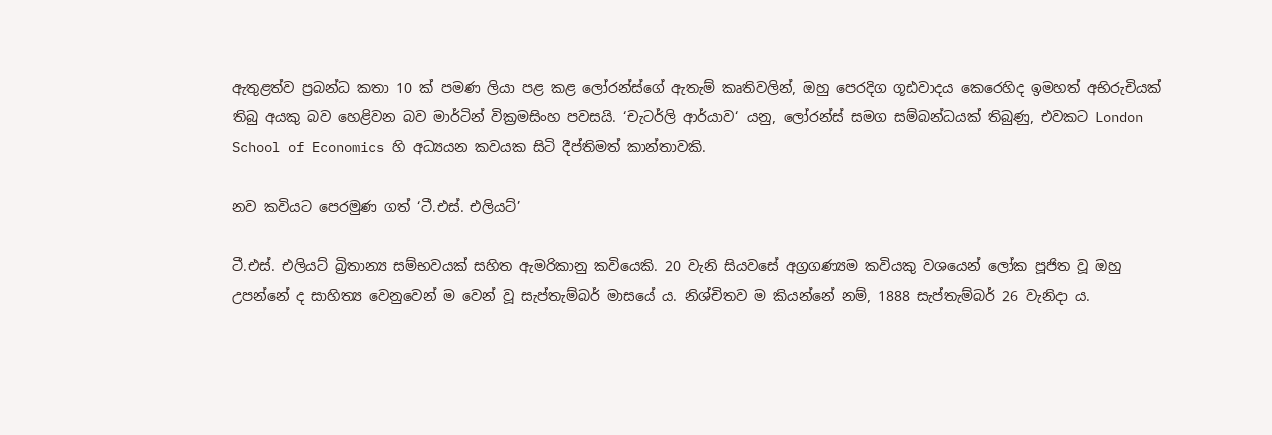ඇතුළත්ව ප්‍රබන්ධ කතා 10 ක් පමණ ලියා පළ කළ ලෝරන්ස්ගේ ඇතැම් කෘතිවලින්, ඔහු පෙරදිග ගූඪවාදය කෙරෙහිද ඉමහත් අභිරුචියක් තිබු අයකු බව හෙළිවන බව මාර්ටින් වික්‍රමසිංහ පවසයි. ‘චැටර්ලි ආර්යාව‘ යනු, ලෝරන්ස් සමග සම්බන්ධයක් තිබුණු, එවකට London School of Economics හි අධ්‍යයන කවයක සිටි දීප්තිමත් කාන්තාවකි.

නව කවියට පෙරමුණ ගත් ‘ටී.එස්. එලියට්’

ටී.එස්. එලියට් බ්‍රිතාන්‍ය සම්භවයක් සහිත ඇමරිකානු කවියෙකි. 20 වැනි සියවසේ අග්‍රගණ්‍යම කවියකු වශයෙන් ලෝක පූජිත වූ ඔහු උපන්නේ ද සාහිත්‍ය වෙනුවෙන් ම වෙන් වූ සැප්තැම්බර් මාසයේ ය. නිශ්චිතව ම කියන්නේ නම්, 1888 සැප්තැම්බර් 26 වැනිදා ය.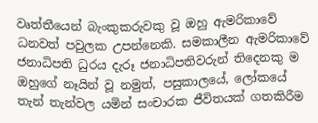වෘත්තීයෙන් බැංකුකරුවකු වූ ඔහු ඇමරිකාවේ ධනවත් පවුලක උපන්නෙකි. සමකාලීන ඇමරිකාවේ ජනාධිපති ධුරය දැරූ ජනාධිපතිවරුන් තිදෙනකු ම ඔහුගේ නෑයින් වූ නමුත්, පසුකාලයේ, ලෝකයේ තැන් තැන්වල යමින් සංචාරක ජීවිතයක් ගතකිරීම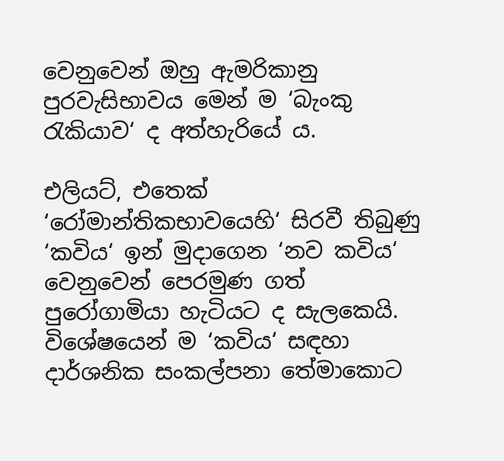වෙනුවෙන් ඔහු ඇමරිකානු පුරවැසිභාවය මෙන් ම ‘බැංකු රැකියාව‘ ද අත්හැරියේ ය.

එලියට්, එතෙක් ‘රෝමාන්තිකභාවයෙහි‘ සිරවී තිබුණු ‘කවිය‘ ඉන් මුදාගෙන ‘නව කවිය‘ වෙනුවෙන් පෙරමුණ ගත් පුරෝගාමියා හැටියට ද සැලකෙයි. විශේෂයෙන් ම ‘කවිය‘ සඳහා දාර්ශනික සංකල්පනා තේමාකොට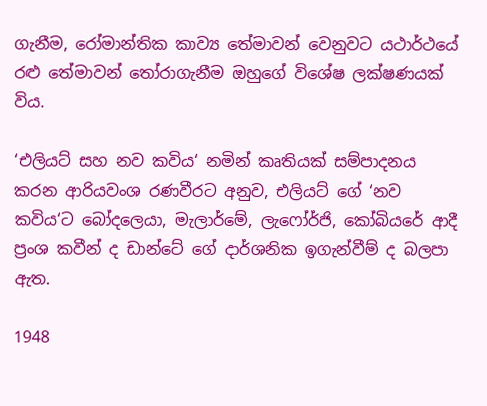ගැනීම, රෝමාන්තික කාව්‍ය තේමාවන් වෙනුවට යථාර්ථයේ රළු තේමාවන් තෝරාගැනීම ඔහුගේ විශේෂ ලක්ෂණයක් විය.

‘එලියට් සහ නව කවිය‘ නමින් කෘතියක් සම්පාදනය කරන ආරියවංශ රණවීරට අනුව, එලියට් ගේ ‘නව කවිය‘ට බෝදලෙයා, මැලාර්මේ, ලැෆෝර්ජි, කෝබියරේ ආදී ප්‍රංශ කවීන් ද ඩාන්ටේ ගේ දාර්ශනික ඉගැන්වීම් ද බලපා ඇත.

1948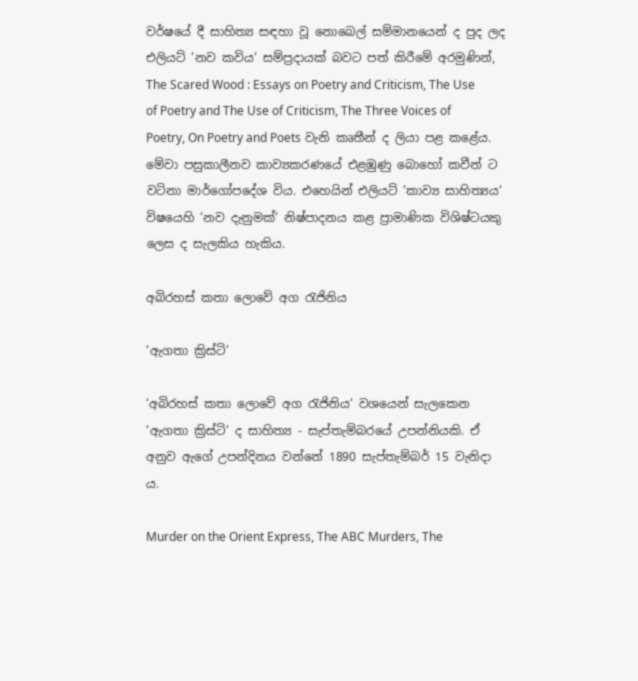වර්ෂයේ දී සාහිත්‍ය සඳහා වූ නොබෙල් සම්මානයෙන් ද පුද ලද එලියට් ‘නව කවිය‘ සම්ප්‍රදායක් බවට පත් කිරීමේ අරමුණින්, The Scared Wood : Essays on Poetry and Criticism, The Use of Poetry and The Use of Criticism, The Three Voices of Poetry, On Poetry and Poets වැනි කෘතීන් ද ලියා පළ කළේය. මේවා පසුකාලීනව කාව්‍යකරණයේ එළඹුණු බොහෝ කවීන් ට වටිනා මාර්ගෝපදේශ විය. එහෙයින් එලියට් ‘කාව්‍ය සාහිත්‍යය‘ විෂයෙහි ‘නව දැනුමක්‘ නිෂ්පාදනය කළ ප්‍රාමාණික විශිෂ්ටයකු ලෙස ද සැලකිය හැකිය.

අබිරහස් කතා ලොවේ අග රැජිනිය

‘ඇගතා ක්‍රිස්ටි’

‘අබිරහස් කතා ලොවේ අග රැජිනිය‘ වශයෙන් සැලකෙන ‘ඇගතා ක්‍රිස්ටි‘ ද සාහිත්‍ය - සැප්තැම්බරයේ උපන්නියකි. ඒ අනුව ඇගේ උපන්දිනය වන්නේ 1890 සැප්තැම්බර් 15 වැනිදා ය.

Murder on the Orient Express, The ABC Murders, The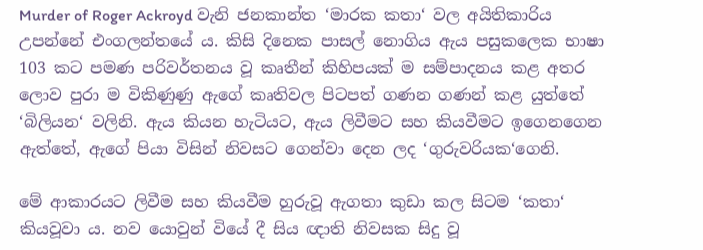Murder of Roger Ackroyd වැනි ජනකාන්ත ‘මාරක කතා‘ වල අයිතිකාරිය උපන්නේ එංගලන්තයේ ය. කිසි දිනෙක පාසල් නොගිය ඇය පසුකලෙක භාෂා 103 කට පමණ පරිවර්තනය වූ කෘතීන් කිහිපයක් ම සම්පාදනය කළ අතර ලොව පුරා ම විකිණුණු ඇගේ කෘතිවල පිටපත් ගණන ගණන් කළ යුත්තේ ‘බිලියන‘ වලිනි. ඇය කියන හැටියට, ඇය ලිවීමට සහ කියවීමට ඉගෙනගෙන ඇත්තේ, ඇගේ පියා විසින් නිවසට ගෙන්වා දෙන ලද ‘ගුරුවරියක‘ගෙනි.

මේ ආකාරයට ලිවීම සහ කියවීම හුරුවූ ඇගතා කුඩා කල සිටම ‘කතා‘ කියවූවා ය. නව යොවුන් වියේ දී සිය ඥාති නිවසක සිදු වූ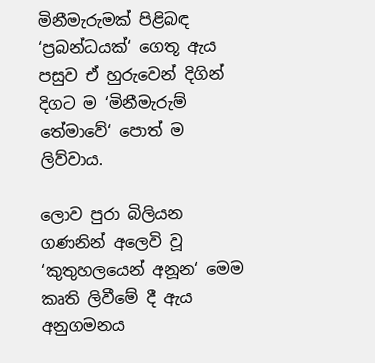මිනීමැරුමක් පිළිබඳ ‘ප්‍රබන්ධයක්‘ ගෙතූ ඇය පසුව ඒ හුරුවෙන් දිගින් දිගට ම ‘මිනීමැරුම් තේමාවේ‘ පොත් ම ලිව්වාය.

ලොව පුරා බිලියන ගණනින් අලෙවි වූ ‘කුතුහලයෙන් අනූන‘ මෙම කෘති ලිවීමේ දී ඇය අනුගමනය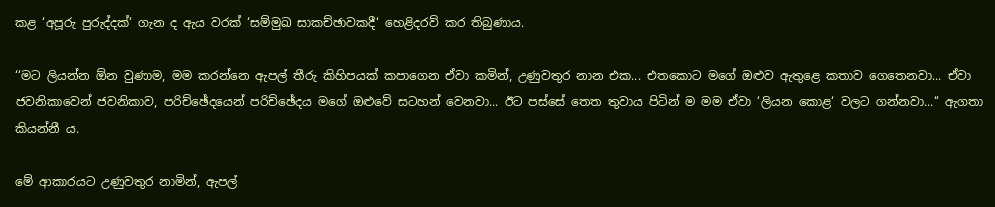කළ ‘අපූරු පුරුද්දක්‘ ගැන ද ඇය වරක් ‘සම්මුඛ සාකච්ඡාවකදී‘ හෙළිදරව් කර තිබුණාය.

‘‘මට ලියන්න ඕන වුණාම, මම කරන්නෙ ඇපල් තීරු කිහිපයක් කපාගෙන ඒවා කමින්, උණුවතුර නාන එක... එතකොට මගේ ඔළුව ඇතුළෙ කතාව ගෙතෙනවා... ඒවා ජවනිකාවෙන් ජවනිකාව, පරිච්ඡේදයෙන් පරිච්ඡේදය මගේ ඔළුවේ සටහන් වෙනවා... ඊට පස්සේ තෙත තුවාය පිටින් ම මම ඒවා ‘ලියන කොළ‘ වලට ගන්නවා...‘‘ ඇගතා කියන්නී ය.

මේ ආකාරයට උණුවතුර නාමින්, ඇපල්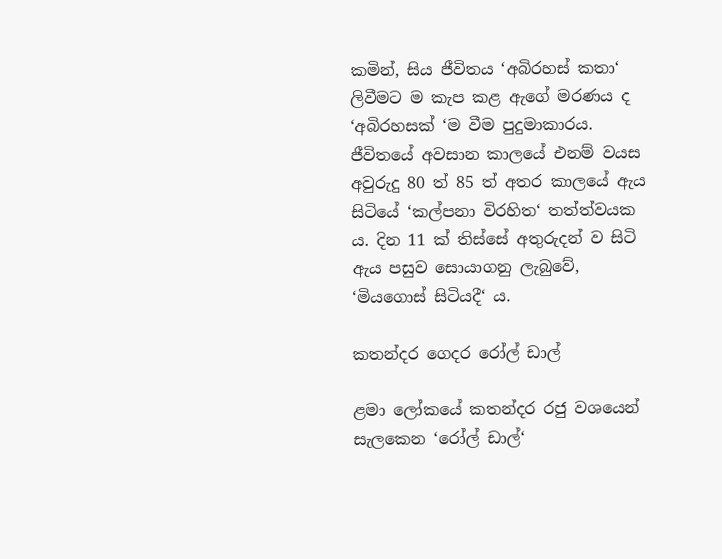කමින්, සිය ජීවිතය ‘අබිරහස් කතා‘ ලිවීමට ම කැප කළ ඇගේ මරණය ද ‘අබිරහසක් ‘ම වීම පුදුමාකාරය. ජීවිතයේ අවසාන කාලයේ එනම් වයස අවුරුදු 80 ත් 85 ත් අතර කාලයේ ඇය සිටියේ ‘කල්පනා විරහිත‘ තත්ත්වයක ය. දින 11 ක් තිස්සේ අතුරුදන් ව සිටි ඇය පසුව සොයාගනු ලැබුවේ, ‘මියගොස් සිටියදී‘ ය.

කතන්දර ගෙදර රෝල් ඩාල්

ළමා ලෝකයේ කතන්දර රජු වශයෙන් සැලකෙන ‘රෝල් ඩාල්‘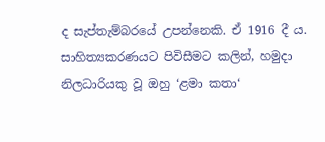ද සැප්තැම්බරයේ උපන්නෙකි. ඒ 1916 දී ය. සාහිත්‍යකරණයට පිවිසීමට කලින්, හමුදා නිලධාරියකු වූ ඔහු ‘ළමා කතා‘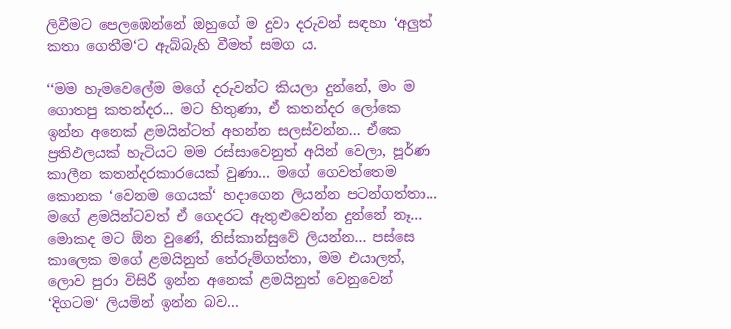ලිවීමට පෙලඹෙන්නේ ඔහුගේ ම දුවා දරුවන් සඳහා ‘අලුත් කතා ගෙතීම‘ට ඇබ්බැහි වීමත් සමග ය.

‘‘මම හැමවෙලේම මගේ දරුවන්ට කියලා දුන්නේ, මං ම ගොතපු කතන්දර... මට හිතුණා, ඒ කතන්දර ලෝකෙ ඉන්න අනෙක් ළමයින්ටත් අහන්න සලස්වන්න... ඒකෙ ප්‍රතිඵලයක් හැටියට මම රස්සාවෙනුත් අයින් වෙලා, පූර්ණ කාලීන කතන්දරකාරයෙක් වුණා... මගේ ගෙවත්තෙම කොනක ‘වෙනම ගෙයක්‘ හදාගෙන ලියන්න පටන්ගත්තා... මගේ ළමයින්ටවත් ඒ ගෙදරට ඇතුළුවෙන්න දුන්නේ නෑ... මොකද මට ඕන වුණේ, නිස්කාන්සුවේ ලියන්න... පස්සෙ කාලෙක මගේ ළමයිනුත් තේරුම්ගත්තා, මම එයාලත්, ලොව පුරා විසිරී ඉන්න අනෙක් ළමයිනුත් වෙනුවෙන් ‘දිගටම‘ ලියමින් ඉන්න බව...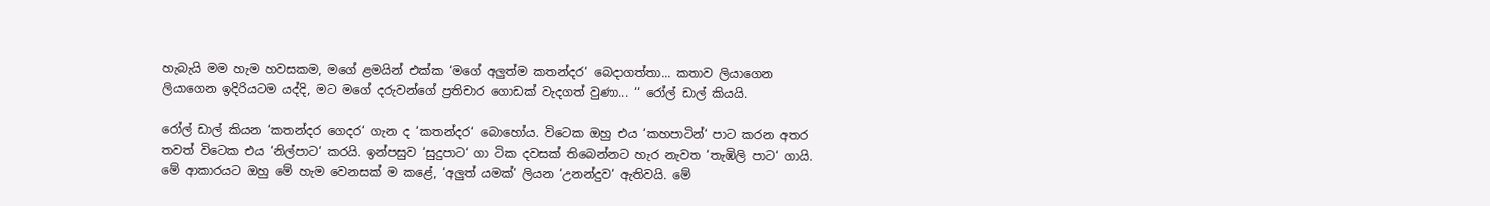හැබැයි මම හැම හවසකම, මගේ ළමයින් එක්ක ‘මගේ අලුත්ම කතන්දර‘ බෙදාගත්තා... කතාව ලියාගෙන ලියාගෙන ඉදිරියටම යද්දි, මට මගේ දරුවන්ගේ ප්‍රතිචාර ගොඩක් වැදගත් වුණා... ‘‘ රෝල් ඩාල් කියයි.

රෝල් ඩාල් කියන ‘කතන්දර ගෙදර‘ ගැන ද ‘කතන්දර‘ බොහෝය. විටෙක ඔහු එය ‘කහපාටින්‘ පාට කරන අතර තවත් විටෙක එය ‘නිල්පාට‘ කරයි. ඉන්පසුව ‘සුදුපාට‘ ගා ටික දවසක් තිබෙන්නට හැර නැවත ‘තැඹිලි පාට‘ ගායි. මේ ආකාරයට ඔහු මේ හැම වෙනසක් ම කළේ, ‘අලුත් යමක්‘ ලියන ‘උනන්දුව‘ ඇතිවයි. මේ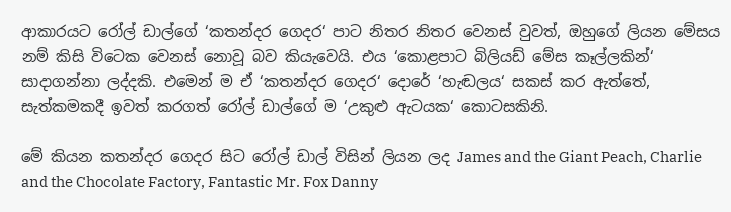ආකාරයට රෝල් ඩාල්ගේ ‘කතන්දර ගෙදර‘ පාට නිතර නිතර වෙනස් වුවත්, ඔහුගේ ලියන මේසය නම් කිසි විටෙක වෙනස් නොවූ බව කියැවෙයි. එය ‘කොළපාට බිලියඩ් මේස කෑල්ලකින්‘ සාදාගන්නා ලද්දකි. එමෙන් ම ඒ ‘කතන්දර ගෙදර‘ දොරේ ‘හැඬලය‘ සකස් කර ඇත්තේ, සැත්කමකදී ඉවත් කරගත් රෝල් ඩාල්ගේ ම ‘උකුළු ඇටයක‘ කොටසකිනි.

මේ කියන කතන්දර ගෙදර සිට රෝල් ඩාල් විසින් ලියන ලද James and the Giant Peach, Charlie and the Chocolate Factory, Fantastic Mr. Fox Danny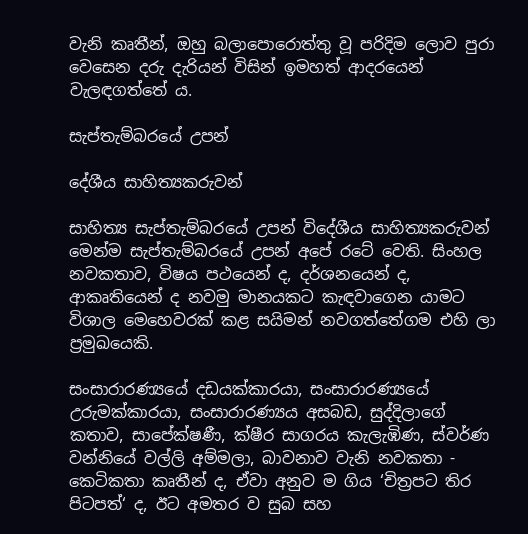වැනි කෘතීන්, ඔහු බලාපොරොත්තු වූ පරිදිම ලොව පුරා වෙසෙන දරු දැරියන් විසින් ඉමහත් ආදරයෙන් වැලඳගත්තේ ය.

සැප්තැම්බරයේ උපන්

දේශීය සාහිත්‍යකරුවන්

සාහිත්‍ය සැප්තැම්බරයේ උපන් විදේශීය සාහිත්‍යකරුවන් මෙන්ම සැප්තැම්බරයේ උපන් අපේ රටේ වෙති. සිංහල නවකතාව, විෂය පථයෙන් ද, දර්ශනයෙන් ද, ආකෘතියෙන් ද නවමු මානයකට කැඳවාගෙන යාමට විශාල මෙහෙවරක් කළ සයිමන් නවගත්තේගම එහි ලා ප්‍රමුඛයෙකි.

සංසාරාරණ්‍යයේ දඩයක්කාරයා, සංසාරාරණ්‍යයේ උරුමක්කාරයා, සංසාරාරණ්‍යය අසබඩ, සුද්දිලාගේ කතාව, සාපේක්ෂණී, ක්ෂීර සාගරය කැලැඹිණ, ස්වර්ණ වන්නියේ වල්ලි අම්මලා, බාවනාව වැනි නවකතා - කෙටිකතා කෘතීන් ද, ඒවා අනුව ම ගිය ‘චිත්‍රපට තිර පිටපත්‘ ද, ඊට අමතර ව සුබ සහ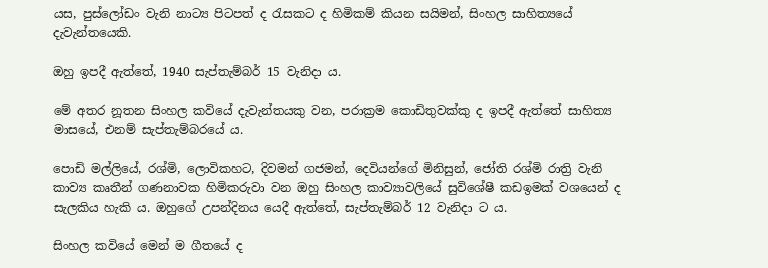යස, පුස්ලෝඩං වැනි නාට්‍ය පිටපත් ද රැසකට ද හිමිකම් කියන සයිමන්, සිංහල සාහිත්‍යයේ දැවැන්තයෙකි.

ඔහු ඉපදී ඇත්තේ, 1940 සැප්තැම්බර් 15 වැනිදා ය.

මේ අතර නූතන සිංහල කවියේ දැවැන්තයකු වන, පරාක්‍රම කොඩිතුවක්කු ද ඉපදී ඇත්තේ සාහිත්‍ය මාසයේ, එනම් සැප්තැම්බරයේ ය.

පොඩි මල්ලියේ, රශ්මි, ලොවිකහට, දිවමන් ගජමන්, දෙවියන්ගේ මිනිසුන්, ජෝති රශ්මි රාත්‍රි වැනි කාව්‍ය කෘතීන් ගණනාවක හිමිකරුවා වන ඔහු සිංහල කාව්‍යාවලියේ සුවිශේෂී කඩඉමක් වශයෙන් ද සැලකිය හැකි ය. ඔහුගේ උපන්දිනය යෙදී ඇත්තේ, සැප්තැම්බර් 12 වැනිදා ට ය.

සිංහල කවියේ මෙන් ම ගීතයේ ද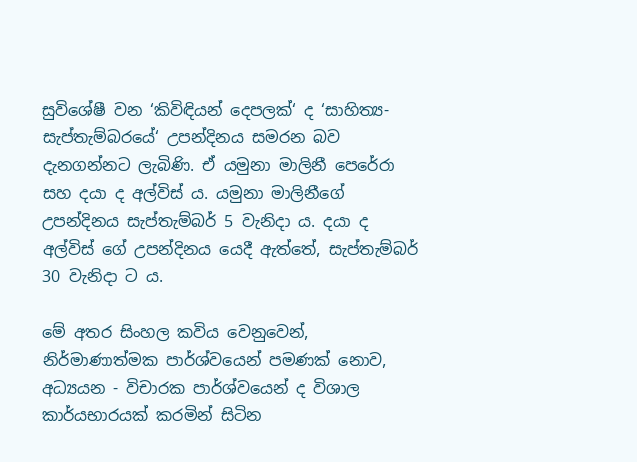සුවිශේෂී වන ‘කිවිඳියන් දෙපලක්‘ ද ‘සාහිත්‍ය- සැප්තැම්බරයේ‘ උපන්දිනය සමරන බව දැනගන්නට ලැබිණි. ඒ යමුනා මාලිනී පෙරේරා සහ දයා ද අල්විස් ය. යමුනා මාලිනීගේ උපන්දිනය සැප්තැම්බර් 5 වැනිදා ය. දයා ද අල්විස් ගේ උපන්දිනය යෙදී ඇත්තේ, සැප්තැම්බර් 30 වැනිදා ට ය.

මේ අතර සිංහල කවිය වෙනුවෙන්, නිර්මාණාත්මක පාර්ශ්වයෙන් පමණක් නොව, අධ්‍යයන - විචාරක පාර්ශ්වයෙන් ද විශාල කාර්යභාරයක් කරමින් සිටින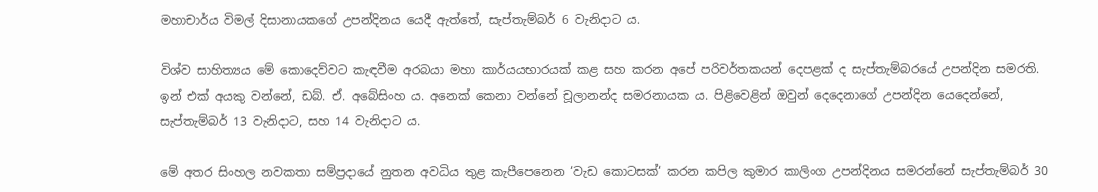මහාචාර්ය විමල් දිසානායකගේ උපන්දිනය යෙදී ඇත්තේ, සැප්තැම්බර් 6 වැනිදාට ය.

විශ්ව සාහිත්‍යය මේ කොදෙව්වට කැඳවීම අරබයා මහා කාර්යයභාරයක් කළ සහ කරන අපේ පරිවර්තකයන් දෙපළක් ද සැප්තැම්බරයේ උපන්දින සමරති. ඉන් එක් අයකු වන්නේ, ඩබ්. ඒ. අබේසිංහ ය. අනෙක් කෙනා වන්නේ චූලානන්ද සමරනායක ය. පිළිවෙළින් ඔවුන් දෙදෙනාගේ උපන්දින යෙදෙන්නේ, සැප්තැම්බර් 13 වැනිදාට, සහ 14 වැනිදාට ය.

මේ අතර සිංහල නවකතා සම්ප්‍රදායේ නුතන අවධිය තුළ කැපීපෙනෙන ‘වැඩ කොටසක්‘ කරන කපිල කුමාර කාලිංග උපන්දිනය සමරන්නේ සැප්තැම්බර් 30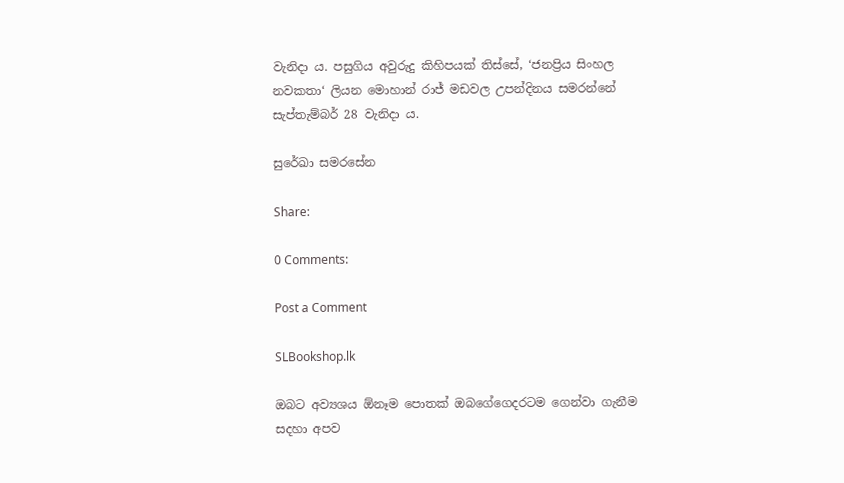වැනිදා ය. පසුගිය අවුරුදු කිහිපයක් තිස්සේ, ‘ජනප්‍රිය සිංහල නවකතා‘ ලියන මොහාන් රාජ් මඩවල උපන්දිනය සමරන්නේ සැප්තැම්බර් 28 වැනිදා ය.

සුරේඛා සමරසේන

Share:

0 Comments:

Post a Comment

SLBookshop.lk

ඔබට අව්‍යශය ඕනෑම පොතක් ඔබගේගෙදරටම ගෙන්වා ගැනීම සදහා අපව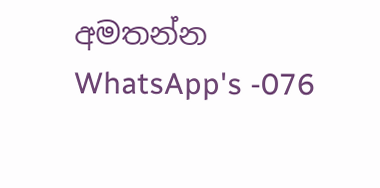අමතන්න
WhatsApp's -076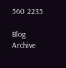560 2235

Blog Archive